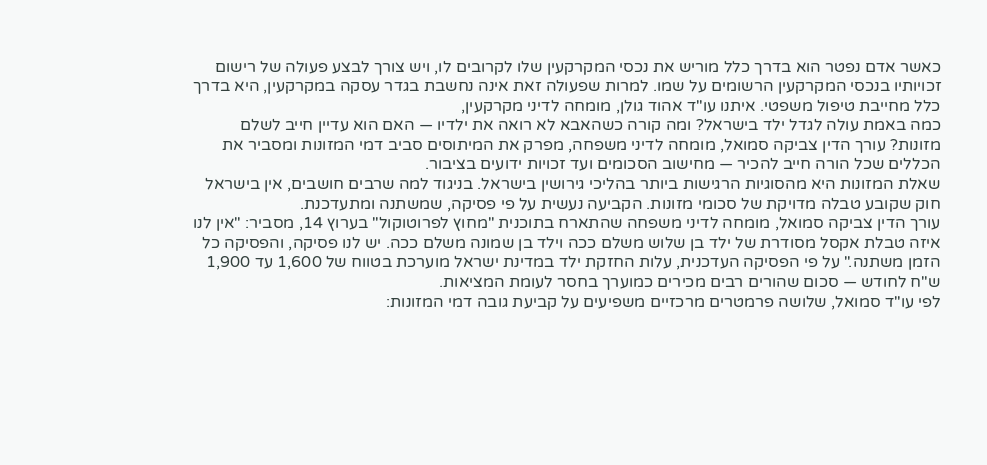כאשר אדם נפטר הוא בדרך כלל מוריש את נכסי המקרקעין שלו לקרובים לו, ויש צורך לבצע פעולה של רישום זכויותיו בנכסי המקרקעין הרשומים על שמו. למרות שפעולה זאת אינה נחשבת בגדר עסקה במקרקעין, היא בדרך כלל מחייבת טיפול משפטי. איתנו עו"ד אהוד גולן, מומחה לדיני מקרקעין,
כמה באמת עולה לגדל ילד בישראל? ומה קורה כשהאבא לא רואה את ילדיו — האם הוא עדיין חייב לשלם מזונות? עורך הדין צביקה סמואל, מומחה לדיני משפחה, מפרק את המיתוסים סביב דמי המזונות ומסביר את הכללים שכל הורה חייב להכיר — מחישוב הסכומים ועד זכויות ידועים בציבור.
שאלת המזונות היא מהסוגיות הרגישות ביותר בהליכי גירושין בישראל. בניגוד למה שרבים חושבים, אין בישראל חוק שקובע טבלה מדויקת של סכומי מזונות. הקביעה נעשית על פי פסיקה, שמשתנה ומתעדכנת.
עורך הדין צביקה סמואל, מומחה לדיני משפחה שהתארח בתוכנית "מחוץ לפרוטוקול" בערוץ 14, מסביר: "אין לנו איזה טבלת אקסל מסודרת של ילד בן שלוש משלם ככה וילד בן שמונה משלם ככה. יש לנו פסיקה, והפסיקה כל הזמן משתנה." על פי הפסיקה העדכנית, עלות החזקת ילד במדינת ישראל מוערכת בטווח של 1,600 עד 1,900 ש"ח לחודש — סכום שהורים רבים מכירים כמוערך בחסר לעומת המציאות.
לפי עו"ד סמואל, שלושה פרמטרים מרכזיים משפיעים על קביעת גובה דמי המזונות: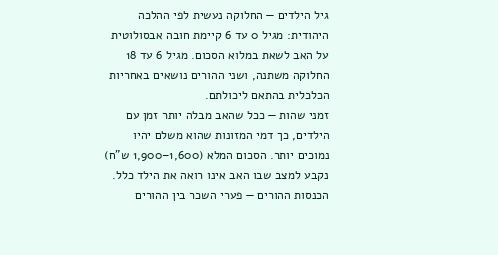גיל הילדים — החלוקה נעשית לפי ההלכה היהודית: מגיל 0 עד 6 קיימת חובה אבסולוטית על האב לשאת במלוא הסכום. מגיל 6 עד 18 החלוקה משתנה, ושני ההורים נושאים באחריות הכלכלית בהתאם ליכולתם.
זמני שהות — ככל שהאב מבלה יותר זמן עם הילדים, כך דמי המזונות שהוא משלם יהיו נמוכים יותר. הסכום המלא (1,600–1,900 ש"ח) נקבע למצב שבו האב אינו רואה את הילד כלל.
הכנסות ההורים — פערי השכר בין ההורים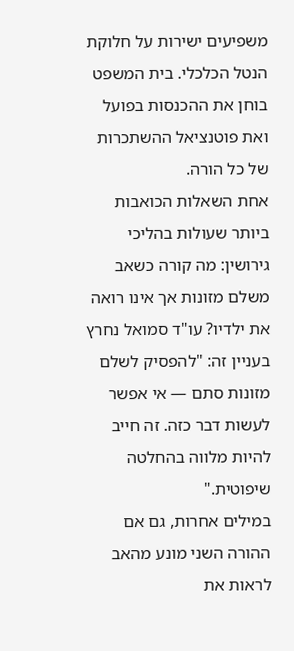משפיעים ישירות על חלוקת הנטל הכלכלי. בית המשפט בוחן את ההכנסות בפועל ואת פוטנציאל ההשתכרות של כל הורה.
אחת השאלות הכואבות ביותר שעולות בהליכי גירושין: מה קורה כשאב משלם מזונות אך אינו רואה את ילדיו? עו"ד סמואל נחרץ בעניין זה: "להפסיק לשלם מזונות סתם — אי אפשר לעשות דבר כזה. זה חייב להיות מלווה בהחלטה שיפוטית."
במילים אחרות, גם אם ההורה השני מונע מהאב לראות את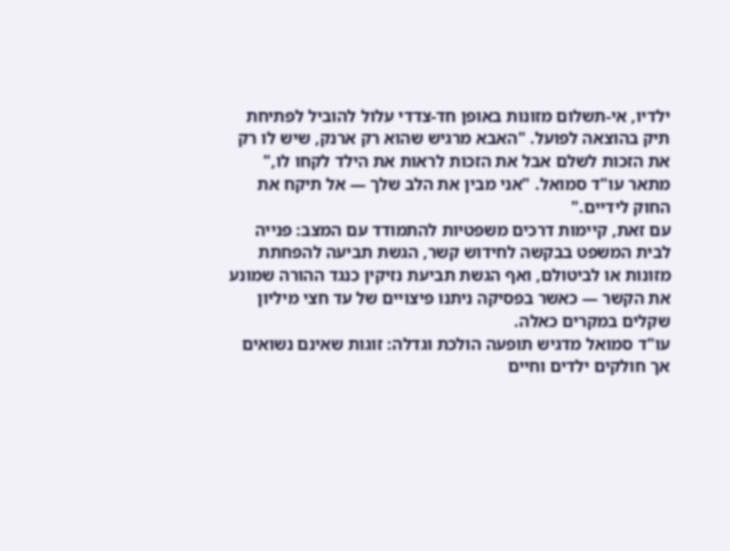ילדיו, אי-תשלום מזונות באופן חד-צדדי עלול להוביל לפתיחת תיק בהוצאה לפועל. "האבא מרגיש שהוא רק ארנק, שיש לו רק את הזכות לשלם אבל את הזכות לראות את הילד לקחו לו," מתאר עו"ד סמואל. "אני מבין את הלב שלך — אל תיקח את החוק לידיים."
עם זאת, קיימות דרכים משפטיות להתמודד עם המצב: פנייה לבית המשפט בבקשה לחידוש קשר, הגשת תביעה להפחתת מזונות או לביטולם, ואף הגשת תביעת נזיקין כנגד ההורה שמונע את הקשר — כאשר בפסיקה ניתנו פיצויים של עד חצי מיליון שקלים במקרים כאלה.
עו"ד סמואל מדגיש תופעה הולכת וגדלה: זוגות שאינם נשואים אך חולקים ילדים וחיים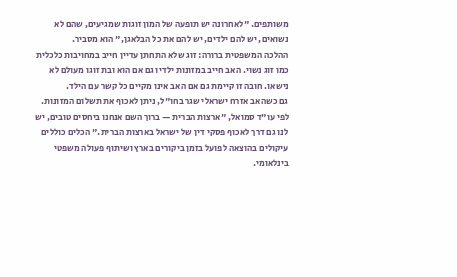משותפים. "לאחרונה יש תופעה של המון זוגות שמגיעים, שהם לא נשואים, יש להם ילדים, יש להם את כל הבלאגן," הוא מסביר.
ההלכה המשפטית ברורה: זוג שלא התחתן עדיין חייב במחויבות כלכלית כמו זוג נשוי. האב חייב במזונות ילדיו גם אם הוא ובת זוגו מעולם לא נישאו. חובה זו קיימת גם אם האב אינו מקיים כל קשר עם הילד.
גם כשהאב אזרח ישראלי שגר בחו"ל, ניתן לאכוף את תשלום המזונות. לפי עו"ד סמואל, "ארצות הברית — ברוך השם אנחנו ביחסים טובים, יש לנו גם דרך לאכוף פסקי דין של ישראל בארצות הברית." הכלים כוללים עיקולים בהוצאה לפועל בזמן ביקורים בארץ ושיתוף פעולה משפטי בינלאומי.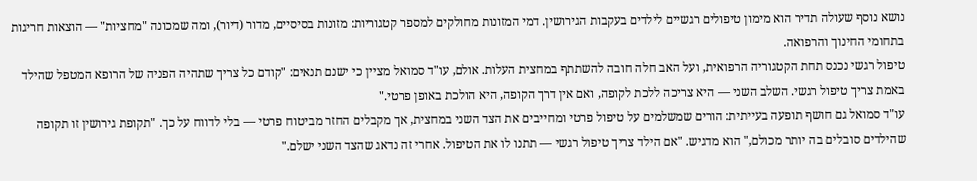נושא נוסף שעולה תדיר הוא מימון טיפולים רגשיים לילדים בעקבות הגירושין. דמי המזונות מחולקים למספר קטגוריות: מזונות בסיסיים, מדור (דיור), ומה שמכונה "מחציות" — הוצאות חריגות בתחומי החינוך והרפואה.
טיפול רגשי נכנס תחת הקטגוריה הרפואית, ועל האב חלה חובה להשתתף במחצית העלות. אולם, עו"ד סמואל מציין כי ישנם תנאים: "קודם כל צריך שתהיה הפניה של הרופא המטפל שהילד באמת צריך טיפול רגשי. השלב השני — היא צריכה ללכת לקופה, ואם אין דרך הקופה, היא הולכת באופן פרטי."
עו"ד סמואל גם חושף תופעה בעייתית: הורים שמשלמים על טיפול פרטי ומחייבים את הצד השני במחצית, אך מקבלים החזר מביטוח פרטי — בלי לדווח על כך. "תקופת גירושין זו תקופה שהילדים סובלים בה יותר מכולם," הוא מדגיש. "אם הילד צריך טיפול רגשי — תתנו לו את הטיפול. אחרי זה נדאג שהצד השני ישלם."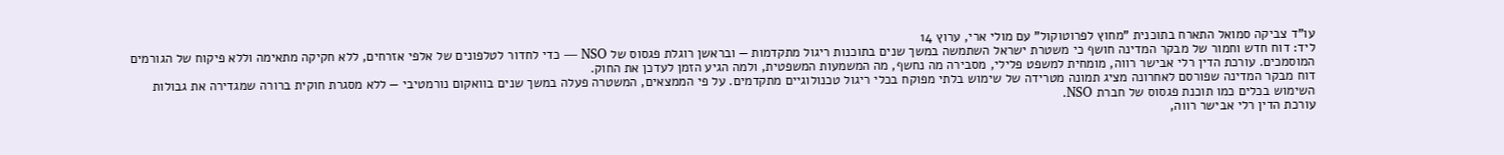עו"ד צביקה סמואל התארח בתוכנית "מחוץ לפרוטוקול" עם מולי ארי, ערוץ 14
ליד: דוח חדש וחמור של מבקר המדינה חושף כי משטרת ישראל השתמשה במשך שנים בתוכנות ריגול מתקדמות — ובראשן רוגלת פגסוס של NSO — כדי לחדור לטלפונים של אלפי אזרחים, ללא חקיקה מתאימה וללא פיקוח של הגורמים המוסמכים. עורכת הדין רלי אבישר רווה, מומחית למשפט פלילי, מסבירה מה נחשף, מה המשמעות המשפטית, ולמה הגיע הזמן לעדכן את החוק.
דוח מבקר המדינה שפורסם לאחרונה מציג תמונה מטרידה של שימוש בלתי מפוקח בכלי ריגול טכנולוגיים מתקדמים. על פי הממצאים, המשטרה פעלה במשך שנים בוואקום נורמטיבי — ללא מסגרת חוקית ברורה שמגדירה את גבולות השימוש בכלים כמו תוכנת פגסוס של חברת NSO.
עורכת הדין רלי אבישר רווה,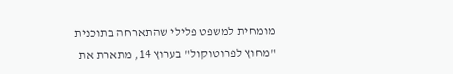מומחית למשפט פלילי שהתארחה בתוכנית "מחוץ לפרוטוקול" בערוץ 14, מתארת את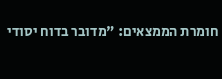חומרת הממצאים: "מדובר בדוח יסודי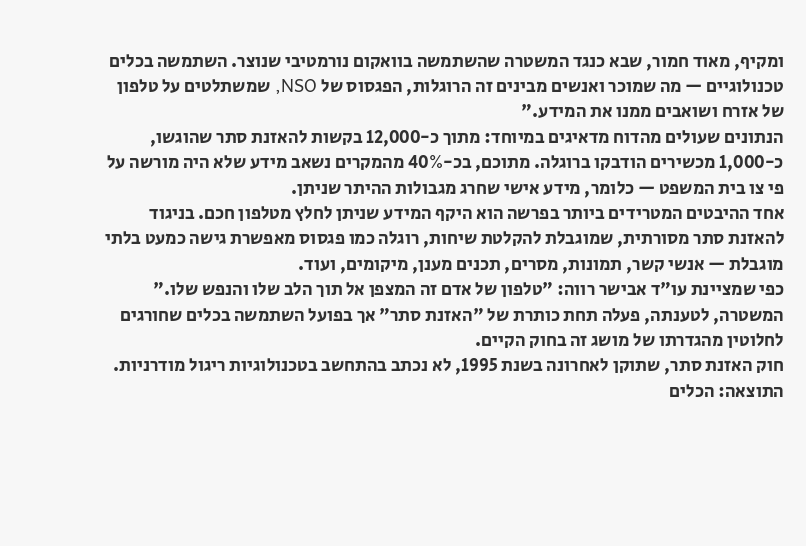ומקיף, מאוד חמור, שבא כנגד המשטרה שהשתמשה בוואקום נורמטיבי שנוצר. השתמשה בכלים טכנולוגיים — מה שמוכר ואנשים מבינים זה הרוגלות, הפגסוס של NSO, שמשתלטים על טלפון של אזרח ושואבים ממנו את המידע."
הנתונים שעולים מהדוח מדאיגים במיוחד: מתוך כ-12,000 בקשות להאזנת סתר שהוגשו, כ-1,000 מכשירים הודבקו ברוגלה. מתוכם, בכ-40% מהמקרים נשאב מידע שלא היה מורשה על פי צו בית המשפט — כלומר, מידע אישי שחרג מגבולות ההיתר שניתן.
אחד ההיבטים המטרידים ביותר בפרשה הוא היקף המידע שניתן לחלץ מטלפון חכם. בניגוד להאזנת סתר מסורתית, שמוגבלת להקלטת שיחות, רוגלה כמו פגסוס מאפשרת גישה כמעט בלתי מוגבלת — אנשי קשר, תמונות, מסרים, תכנים מענן, מיקומים, ועוד.
כפי שמציינת עו"ד אבישר רווה: "טלפון של אדם זה המצפן אל תוך הלב שלו והנפש שלו." המשטרה, לטענתה, פעלה תחת כותרת של "האזנת סתר" אך בפועל השתמשה בכלים שחורגים לחלוטין מהגדרתו של מושג זה בחוק הקיים.
חוק האזנת סתר, שתוקן לאחרונה בשנת 1995, לא נכתב בהתחשב בטכנולוגיות ריגול מודרניות. התוצאה: הכלים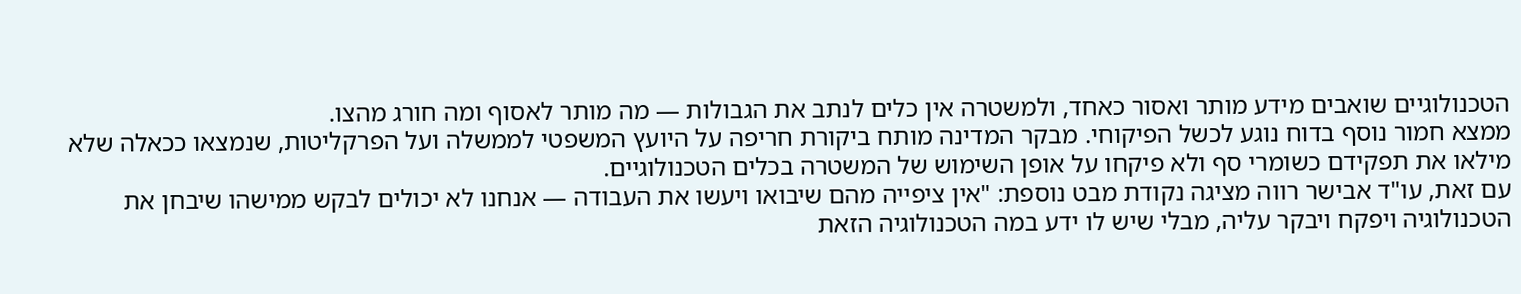הטכנולוגיים שואבים מידע מותר ואסור כאחד, ולמשטרה אין כלים לנתב את הגבולות — מה מותר לאסוף ומה חורג מהצו.
ממצא חמור נוסף בדוח נוגע לכשל הפיקוחי. מבקר המדינה מותח ביקורת חריפה על היועץ המשפטי לממשלה ועל הפרקליטות, שנמצאו ככאלה שלא מילאו את תפקידם כשומרי סף ולא פיקחו על אופן השימוש של המשטרה בכלים הטכנולוגיים.
עם זאת, עו"ד אבישר רווה מציגה נקודת מבט נוספת: "אין ציפייה מהם שיבואו ויעשו את העבודה — אנחנו לא יכולים לבקש ממישהו שיבחן את הטכנולוגיה ויפקח ויבקר עליה, מבלי שיש לו ידע במה הטכנולוגיה הזאת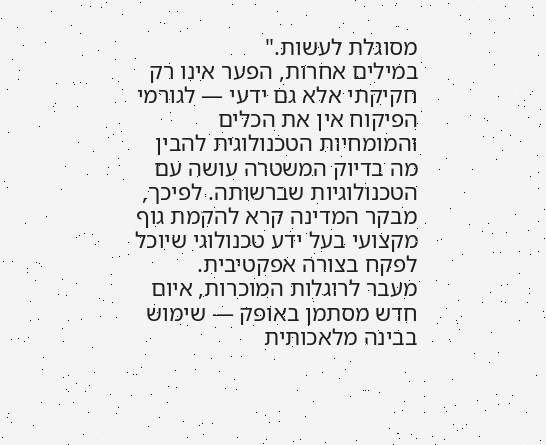מסוגלת לעשות."
במילים אחרות, הפער אינו רק חקיקתי אלא גם ידעי — לגורמי הפיקוח אין את הכלים והמומחיות הטכנולוגית להבין מה בדיוק המשטרה עושה עם הטכנולוגיות שברשותה. לפיכך, מבקר המדינה קרא להקמת גוף מקצועי בעל ידע טכנולוגי שיוכל לפקח בצורה אפקטיבית.
מעבר לרוגלות המוכרות, איום חדש מסתמן באופק — שימוש בבינה מלאכותית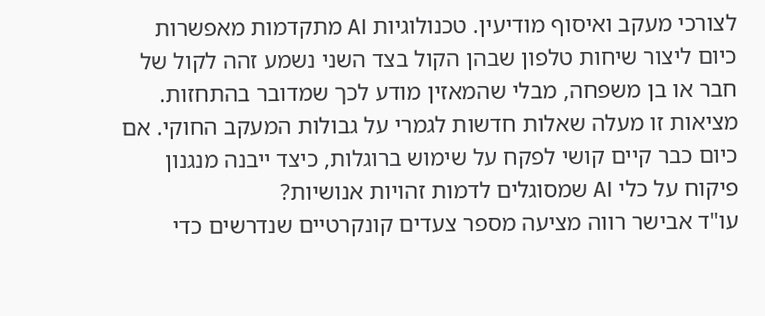לצורכי מעקב ואיסוף מודיעין. טכנולוגיות AI מתקדמות מאפשרות כיום ליצור שיחות טלפון שבהן הקול בצד השני נשמע זהה לקול של חבר או בן משפחה, מבלי שהמאזין מודע לכך שמדובר בהתחזות.
מציאות זו מעלה שאלות חדשות לגמרי על גבולות המעקב החוקי. אם כיום כבר קיים קושי לפקח על שימוש ברוגלות, כיצד ייבנה מנגנון פיקוח על כלי AI שמסוגלים לדמות זהויות אנושיות?
עו"ד אבישר רווה מציעה מספר צעדים קונקרטיים שנדרשים כדי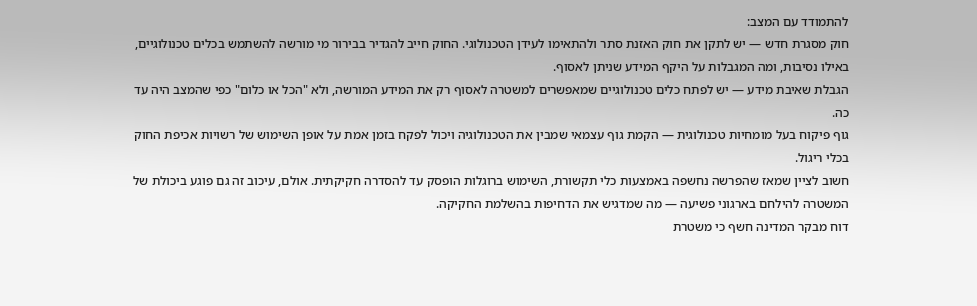להתמודד עם המצב:
חוק מסגרת חדש — יש לתקן את חוק האזנת סתר ולהתאימו לעידן הטכנולוגי. החוק חייב להגדיר בבירור מי מורשה להשתמש בכלים טכנולוגיים, באילו נסיבות, ומה המגבלות על היקף המידע שניתן לאסוף.
הגבלת שאיבת מידע — יש לפתח כלים טכנולוגיים שמאפשרים למשטרה לאסוף רק את המידע המורשה, ולא "הכל או כלום" כפי שהמצב היה עד כה.
גוף פיקוח בעל מומחיות טכנולוגית — הקמת גוף עצמאי שמבין את הטכנולוגיה ויכול לפקח בזמן אמת על אופן השימוש של רשויות אכיפת החוק בכלי ריגול.
חשוב לציין שמאז שהפרשה נחשפה באמצעות כלי תקשורת, השימוש ברוגלות הופסק עד להסדרה חקיקתית. אולם, עיכוב זה גם פוגע ביכולת של המשטרה להילחם בארגוני פשיעה — מה שמדגיש את הדחיפות בהשלמת החקיקה.
דוח מבקר המדינה חשף כי משטרת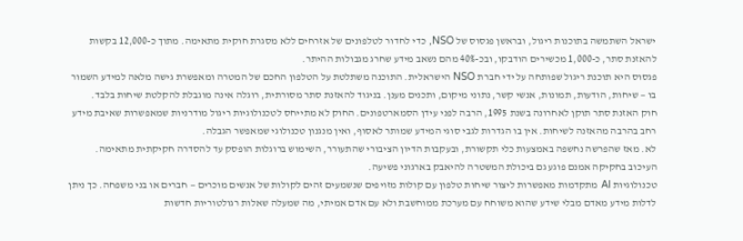ישראל השתמשה בתוכנות ריגול, ובראשן פגסוס של NSO, כדי לחדור לטלפונים של אזרחים ללא מסגרת חוקית מתאימה. מתוך כ-12,000 בקשות להאזנת סתר, כ-1,000 מכשירים הודבקו, ובכ-40% מהם נשאב מידע שחרג מגבולות ההיתר.
פגסוס היא תוכנת ריגול שפותחה על ידי חברת NSO הישראלית. התוכנה משתלטת על הטלפון החכם של המטרה ומאפשרת גישה מלאה למידע השמור בו — שיחות, הודעות, תמונות, אנשי קשר, נתוני מיקום, ותכנים מענן. בניגוד להאזנת סתר מסורתית, רוגלה אינה מוגבלת להקלטת שיחות בלבד.
חוק האזנת סתר תוקן לאחרונה בשנת 1995, הרבה לפני עידן הסמארטפונים. החוק לא מתייחס לטכנולוגיות ריגול מודרניות שמאפשרות שאיבת מידע רחב בהרבה מהאזנה לשיחות. אין בו הגדרות לגבי סוגי המידע שמותר לאסוף, ואין מנגנון טכנולוגי שמאפשר הגבלה.
לא. מאז שהפרשה נחשפה באמצעות כלי תקשורת, ובעקבות הדיון הציבורי שהתעורר, השימוש ברוגלות הופסק עד להסדרה חקיקתית מתאימה. העיכוב בחקיקה אמנם פוגע גם ביכולת המשטרה להיאבק בארגוני פשיעה.
טכנולוגיות AI מתקדמות מאפשרות ליצור שיחות טלפון עם קולות מזויפים שנשמעים זהים לקולות של אנשים מוכרים — חברים או בני משפחה. כך ניתן לדלות מידע מאדם מבלי שידע שהוא משוחח עם מערכת ממוחשבת ולא עם אדם אמיתי, מה שמעלה שאלות רגולטוריות חדשות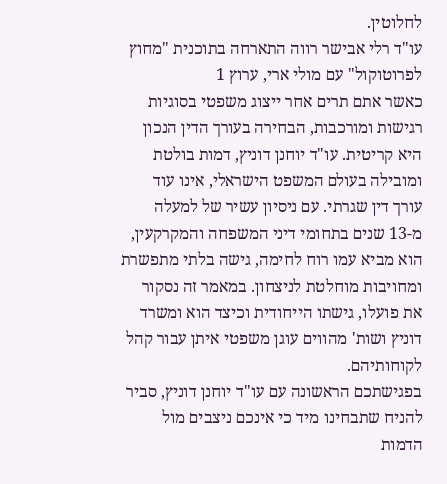לחלוטין.
עו"ד רלי אבישר רווה התארחה בתוכנית "מחוץ לפרוטוקול" עם מולי ארי, ערוץ 1
כאשר אתם תרים אחר ייצוג משפטי בסוגיות רגישות ומורכבות, הבחירה בעורך הדין הנכון היא קריטית. עו"ד יוחנן דוניץ, דמות בולטת ומובילה בעולם המשפט הישראלי, אינו עוד עורך דין שגרתי. עם ניסיון עשיר של למעלה מ-13 שנים בתחומי דיני המשפחה והמקרקעין, הוא מביא עמו רוח לחימה, גישה בלתי מתפשרת ומחויבות מוחלטת לניצחון. במאמר זה נסקור את פועלו, גישתו הייחודית וכיצד הוא ומשרד דוניץ ושות' מהווים עוגן משפטי איתן עבור קהל לקוחותיהם.
בפגישתכם הראשונה עם עו"ד יוחנן דוניץ, סביר להניח שתבחינו מיד כי אינכם ניצבים מול הדמות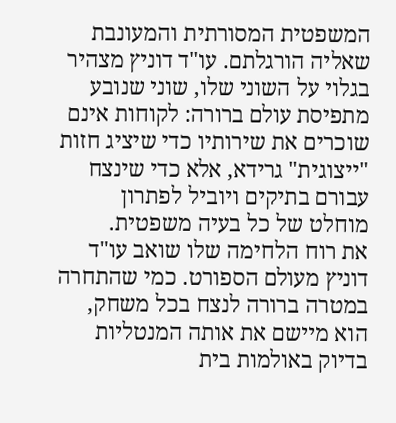המשפטית המסורתית והמעונבת שאליה הורגלתם. עו"ד דוניץ מצהיר בגלוי על השוני שלו, שוני שנובע מתפיסת עולם ברורה: לקוחות אינם שוכרים את שירותיו כדי שיציג חזות "ייצוגית" גרידא, אלא כדי שינצח עבורם בתיקים ויוביל לפתרון מוחלט של כל בעיה משפטית.
את רוח הלחימה שלו שואב עו"ד דוניץ מעולם הספורט. כמי שהתחרה במטרה ברורה לנצח בכל משחק, הוא מיישם את אותה המנטליות בדיוק באולמות בית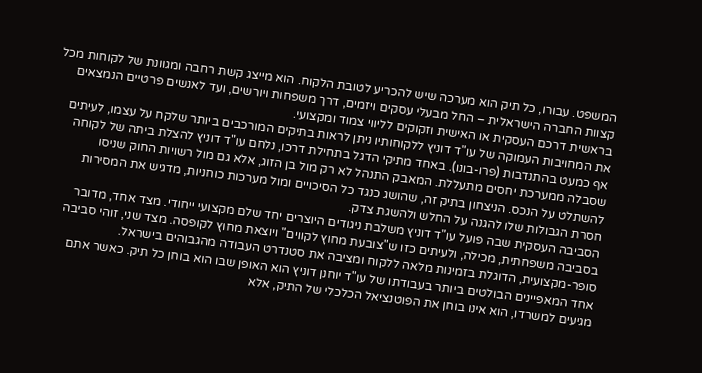המשפט. עבורו, כל תיק הוא מערכה שיש להכריע לטובת הלקוח. הוא מייצג קשת רחבה ומגוונת של לקוחות מכל קצוות החברה הישראלית – החל מבעלי עסקים ויזמים, דרך משפחות ויורשים, ועד לאנשים פרטיים הנמצאים בראשית דרכם העסקית או האישית וזקוקים לליווי צמוד ומקצועי.
את המחויבות העמוקה של עו"ד דוניץ ללקוחותיו ניתן לראות בתיקים המורכבים ביותר שלקח על עצמו, לעיתים אף כמעט בהתנדבות (פרו-בונו). באחד מתיקי הדגל בתחילת דרכו, נלחם עו"ד דוניץ להצלת ביתה של לקוחה שסבלה ממערכת יחסים מתעללת. המאבק התנהל לא רק מול בן הזוג, אלא גם מול רשויות החוק שניסו להשתלט על הנכס. הניצחון בתיק זה, שהושג כנגד כל הסיכויים ומול מערכות כוחניות, מדגיש את המסירות חסרת הגבולות שלו להגנה על החלש ולהשגת צדק.
הסביבה העסקית שבה פועל עו"ד דוניץ משלבת ניגודים היוצרים יחד שלם מקצועי ייחודי. מצד אחד, מדובר בסביבה משפחתית, מכילה, ולעיתים כזו ש"צובעת מחוץ לקווים" ויוצאת מחוץ לקופסה. מצד שני, זוהי סביבה סופר-מקצועית, הדוגלת בזמינות מלאה ללקוח ומציבה את סטנדרט העבודה מהגבוהים בישראל.
אחד המאפיינים הבולטים ביותר בעבודתו של עו"ד יוחנן דוניץ הוא האופן שבו הוא בוחן כל תיק. כאשר אתם מגיעים למשרדו, הוא אינו בוחן את הפוטנציאל הכלכלי של התיק, אלא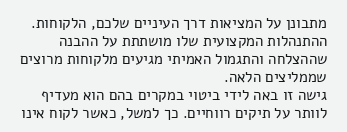מתבונן על המציאות דרך העיניים שלכם, הלקוחות. ההתנהלות המקצועית שלו מושתתת על ההבנה שההצלחה והתגמול האמיתי מגיעים מלקוחות מרוצים שממליצים הלאה.
גישה זו באה לידי ביטוי במקרים בהם הוא מעדיף לוותר על תיקים רווחיים. כך למשל, כאשר לקוח אינו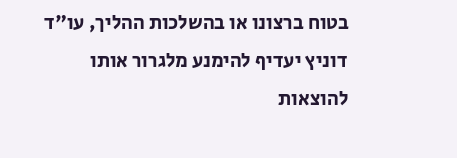בטוח ברצונו או בהשלכות ההליך, עו"ד דוניץ יעדיף להימנע מלגרור אותו להוצאות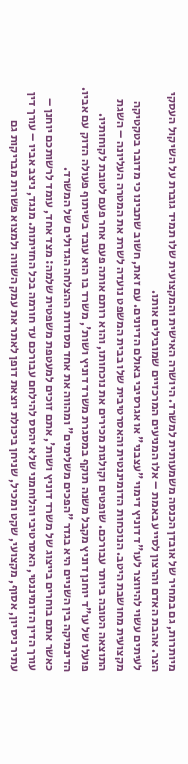מיותרות, גם במחיר של אובדן הכנסה משמעותית למשרד. היושרה האישית והמקצועית שלו תמיד גוברת על השיקול העסקי הצר. אהבת האדם והרצון לסייע באמת – אלו המניעים המרכזיים שמובילים אותו.
לעיתים עשוי להיווצר לעו"ד דוניץ דימוי "עצבני" או אגרסיבי באולם הדיונים. עם זאת, חשוב שתבינו כי מדובר בטקטיקה מקצועית מחושבת היטב. הנוכחות הדומיננטית והאסרטיבית שלו בבית המשפט נועדה לשרת את המטרה העליונה – השגת התוצאה הטובה ביותר עבורכם. שופטים וקולגות מכירים את נוכחותו, והוא רותם אותה פעם אחר פעם לטובת לקוחותיו.
פועלו של עו"ד יוחנן דוניץ מקבל משנה תוקף במסגרת משרד דוניץ ושות', משרד בו הוא עובד בשיתוף פעולה הדוק עם אביו. הדינמיקה בין השניים היא בגדר "הפכים משלימים" ומהווה את אחד מסודות ההצלחה הגדולים של המשרד.
כאשר אתם בוחרים בייצוג של משרד דוניץ ושות', אתם זוכים למעטפת משפטית שלמה: מצד אחד, עומד לרשותכם יוחנן – עורך הדין הדומיננטי, האסרטיבי והלוחמני שלא יהסס להילחם עבורכם עד חורמה בכל החזיתות. מנגד, ניצב אביו – עורך דין עתיר ניסיון, אסוף, מקצועי, שקט ומכיל, שניחן ביכולת יוצאת דופן לאתר את עמק השווה ולמצוא פשרות מבריקות גם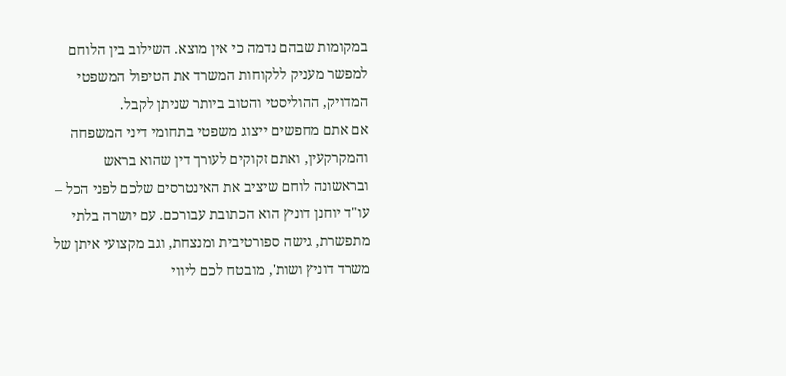במקומות שבהם נדמה כי אין מוצא. השילוב בין הלוחם למפשר מעניק ללקוחות המשרד את הטיפול המשפטי המדויק, ההוליסטי והטוב ביותר שניתן לקבל.
אם אתם מחפשים ייצוג משפטי בתחומי דיני המשפחה והמקרקעין, ואתם זקוקים לעורך דין שהוא בראש ובראשונה לוחם שיציב את האינטרסים שלכם לפני הכל – עו"ד יוחנן דוניץ הוא הכתובת עבורכם. עם יושרה בלתי מתפשרת, גישה ספורטיבית ומנצחת, וגב מקצועי איתן של משרד דוניץ ושות', מובטח לכם ליווי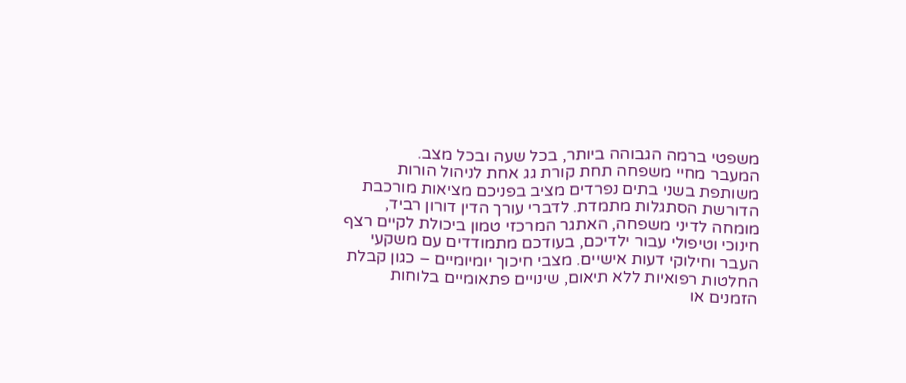משפטי ברמה הגבוהה ביותר, בכל שעה ובכל מצב.
המעבר מחיי משפחה תחת קורת גג אחת לניהול הורות משותפת בשני בתים נפרדים מציב בפניכם מציאות מורכבת הדורשת הסתגלות מתמדת. לדברי עורך הדין דורון רביד, מומחה לדיני משפחה, האתגר המרכזי טמון ביכולת לקיים רצף חינוכי וטיפולי עבור ילדיכם, בעודכם מתמודדים עם משקעי העבר וחילוקי דעות אישיים. מצבי חיכוך יומיומיים – כגון קבלת החלטות רפואיות ללא תיאום, שינויים פתאומיים בלוחות הזמנים או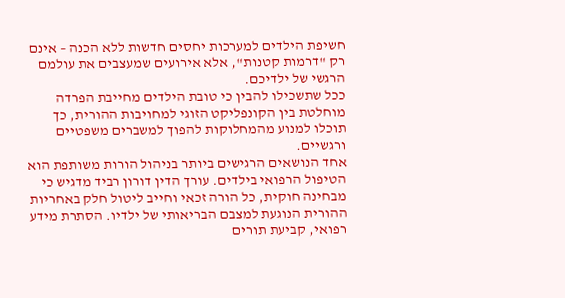חשיפת הילדים למערכות יחסים חדשות ללא הכנה – אינם רק "דרמות קטנות", אלא אירועים שמעצבים את עולמם הרגשי של ילדיכם.
ככל שתשכילו להבין כי טובת הילדים מחייבת הפרדה מוחלטת בין הקונפליקט הזוגי למחויבות ההורית, כך תוכלו למנוע מהמחלוקות להפוך למשברים משפטיים ורגשיים.
אחד הנושאים הרגישים ביותר בניהול הורות משותפת הוא הטיפול הרפואי בילדים. עורך הדין דורון רביד מדגיש כי מבחינה חוקית, כל הורה זכאי וחייב ליטול חלק באחריות ההורית הנוגעת למצבם הבריאותי של ילדיו. הסתרת מידע רפואי, קביעת תורים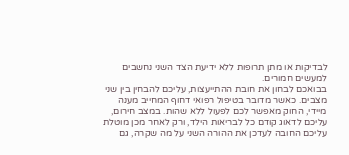לבדיקות או מתן תרופות ללא ידיעת הצד השני נחשבים למעשים חמורים.
בבואכם לבחון את חובת ההתייעצות, עליכם להבחין בין שני מצבים. כאשר מדובר בטיפול רפואי דחוף המחייב מענה מיידי, החוק מאפשר לכם לפעול ללא שהות. במצב חירום, עליכם לדאוג קודם כל לבריאות הילד, ורק לאחר מכן מוטלת עליכם החובה לעדכן את ההורה השני על מה שקרה, גם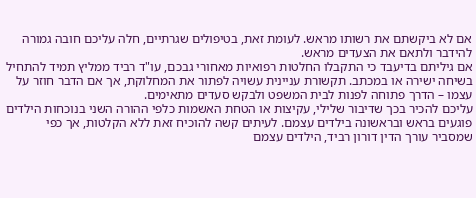אם לא ביקשתם את רשותו מראש. לעומת זאת, בטיפולים שגרתיים, חלה עליכם חובה גמורה להידבר ולתאם את הצעדים מראש.
אם גיליתם בדיעבד כי התקבלו החלטות רפואיות מאחורי גבכם, עו"ד רביד ממליץ תמיד להתחיל בשיחה ישירה או במכתב. תקשורת עניינית עשויה לפתור את המחלוקת, אך אם הדבר חוזר על עצמו – הדרך פתוחה לפנות לבית המשפט ולבקש סעדים מתאימים.
עליכם להכיר בכך שדיבור שלילי, עקיצות או הטחת האשמות כלפי ההורה השני בנוכחות הילדים פוגעים בראש ובראשונה בילדים עצמם. לעיתים קשה להוכיח זאת ללא הקלטות, אך כפי שמסביר עורך הדין דורון רביד, הילדים עצמם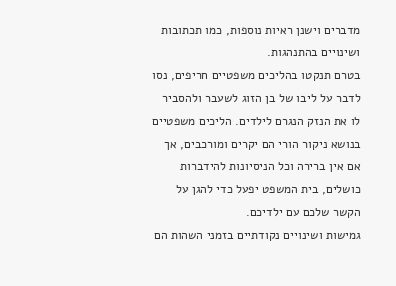מדברים וישנן ראיות נוספות, כמו תכתובות ושינויים בהתנהגות.
בטרם תנקטו בהליכים משפטיים חריפים, נסו לדבר על ליבו של בן הזוג לשעבר ולהסביר לו את הנזק הנגרם לילדים. הליכים משפטיים בנושא ניקור הורי הם יקרים ומורכבים, אך אם אין ברירה וכל הניסיונות להידברות כושלים, בית המשפט יפעל כדי להגן על הקשר שלכם עם ילדיכם.
גמישות ושינויים נקודתיים בזמני השהות הם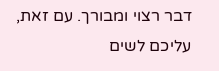דבר רצוי ומבורך. עם זאת, עליכם לשים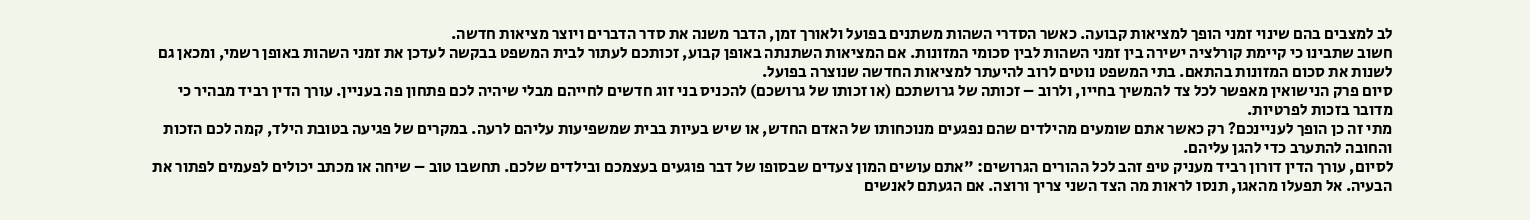לב למצבים בהם שינוי זמני הופך למציאות קבועה. כאשר הסדרי השהות משתנים בפועל ולאורך זמן, הדבר משנה את סדר הדברים ויוצר מציאות חדשה.
חשוב שתבינו כי קיימת קורלציה ישירה בין זמני השהות לבין סכומי המזונות. אם המציאות השתנתה באופן קבוע, זכותכם לעתור לבית המשפט בבקשה לעדכן את זמני השהות באופן רשמי, ומכאן גם לשנות את סכום המזונות בהתאם. בתי המשפט נוטים לרוב להיעתר למציאות החדשה שנוצרה בפועל.
סיום פרק הנישואין מאפשר לכל צד להמשיך בחייו, ולרוב – זכותה של גרושתכם (או זכותו של גרושכם) להכניס בני זוג חדשים לחייהם מבלי שיהיה לכם פתחון פה בעניין. עורך הדין רביד מבהיר כי מדובר בזכות לפרטיות.
מתי זה כן הופך לעניינכם? רק כאשר אתם שומעים מהילדים שהם נפגעים מנוכחותו של האדם החדש, או שיש בעיות בבית שמשפיעות עליהם לרעה. במקרים של פגיעה בטובת הילד, קמה לכם הזכות והחובה להתערב כדי להגן עליהם.
לסיום, עורך הדין דורון רביד מעניק טיפ זהב לכל ההורים הגרושים: "אתם עושים המון צעדים שבסופו של דבר פוגעים בעצמכם ובילדים שלכם. תחשבו טוב – שיחה או מכתב יכולים לפעמים לפתור את הבעיה. אל תפעלו מהאגו, תנסו לראות מה הצד השני צריך ורוצה. אם הגעתם לאנשים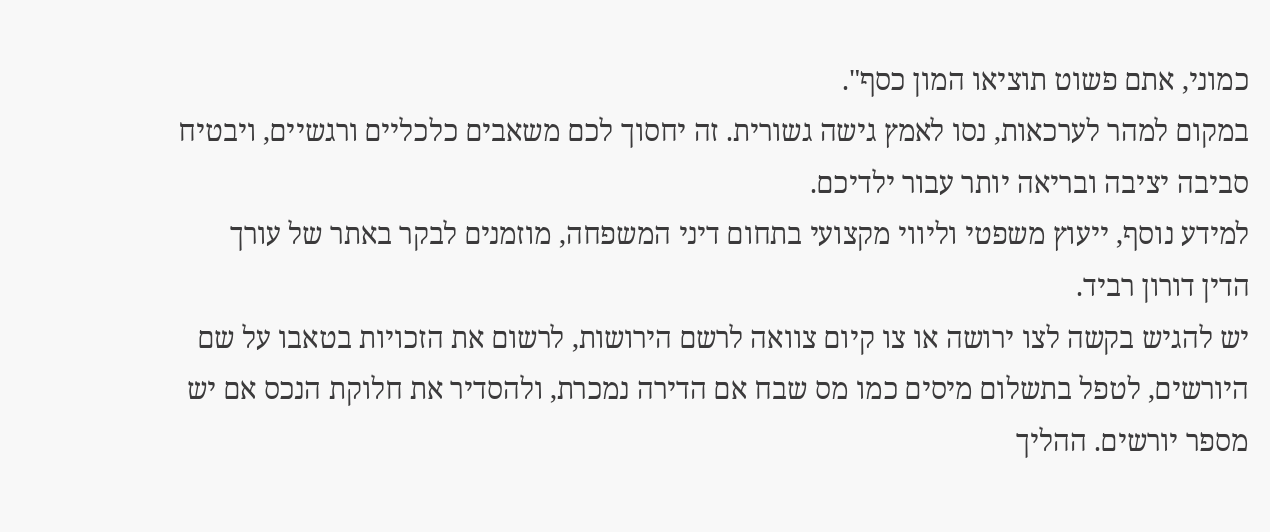כמוני, אתם פשוט תוציאו המון כסף".
במקום למהר לערכאות, נסו לאמץ גישה גשורית. זה יחסוך לכם משאבים כלכליים ורגשיים, ויבטיח סביבה יציבה ובריאה יותר עבור ילדיכם.
למידע נוסף, ייעוץ משפטי וליווי מקצועי בתחום דיני המשפחה, מוזמנים לבקר באתר של עורך הדין דורון רביד.
יש להגיש בקשה לצו ירושה או צו קיום צוואה לרשם הירושות, לרשום את הזכויות בטאבו על שם היורשים, לטפל בתשלום מיסים כמו מס שבח אם הדירה נמכרת, ולהסדיר את חלוקת הנכס אם יש מספר יורשים. ההליך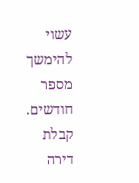עשוי להימשך מספר חודשים.
קבלת דירה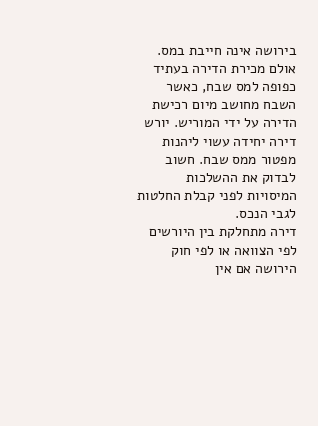בירושה אינה חייבת במס. אולם מכירת הדירה בעתיד כפופה למס שבח, כאשר השבח מחושב מיום רכישת הדירה על ידי המוריש. יורש דירה יחידה עשוי ליהנות מפטור ממס שבח. חשוב לבדוק את ההשלכות המיסויות לפני קבלת החלטות לגבי הנכס.
דירה מתחלקת בין היורשים לפי הצוואה או לפי חוק הירושה אם אין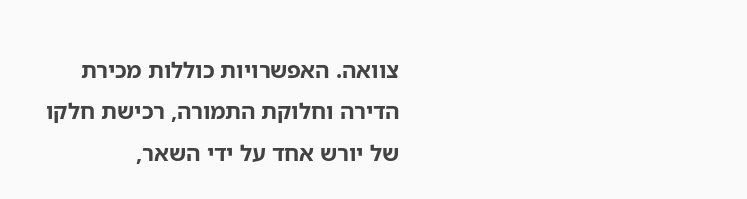צוואה. האפשרויות כוללות מכירת הדירה וחלוקת התמורה, רכישת חלקו של יורש אחד על ידי השאר,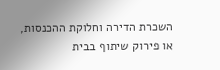השכרת הדירה וחלוקת ההכנסות, או פירוק שיתוף בבית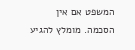המשפט אם אין הסכמה. מומלץ להגיע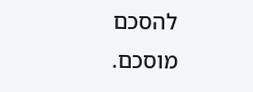להסכם מוסכם.